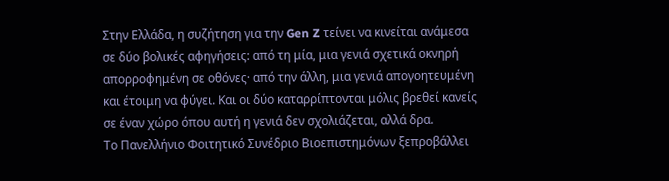Στην Ελλάδα, η συζήτηση για την Gen Z τείνει να κινείται ανάμεσα σε δύο βολικές αφηγήσεις: από τη μία, μια γενιά σχετικά οκνηρή απορροφημένη σε οθόνες· από την άλλη, μια γενιά απογοητευμένη και έτοιμη να φύγει. Και οι δύο καταρρίπτονται μόλις βρεθεί κανείς σε έναν χώρο όπου αυτή η γενιά δεν σχολιάζεται, αλλά δρα.
Το Πανελλήνιο Φοιτητικό Συνέδριο Βιοεπιστημόνων ξεπροβάλλει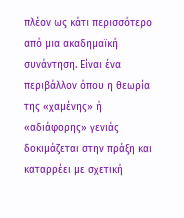πλέον ως κάτι περισσότερο από μια ακαδημαϊκή συνάντηση. Είναι ένα περιβάλλον όπου η θεωρία της «χαμένης» ή «αδιάφορης» γενιάς δοκιμάζεται στην πράξη και καταρρέει με σχετική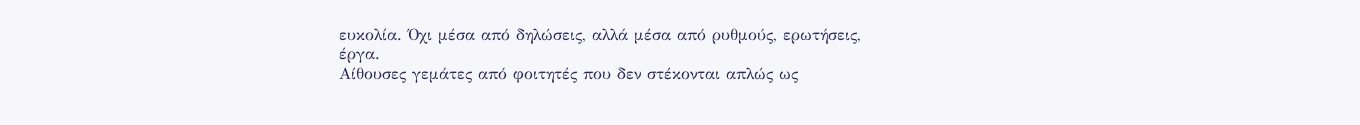ευκολία. Όχι μέσα από δηλώσεις, αλλά μέσα από ρυθμούς, ερωτήσεις, έργα.
Αίθουσες γεμάτες από φοιτητές που δεν στέκονται απλώς ως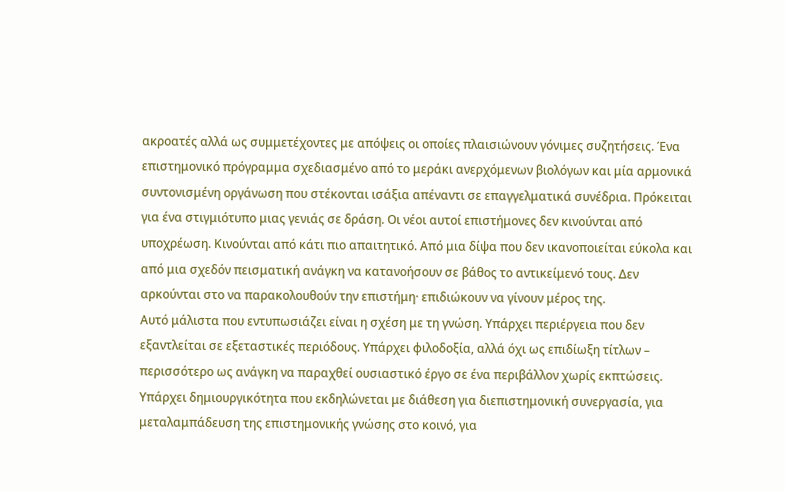ακροατές αλλά ως συμμετέχοντες με απόψεις οι οποίες πλαισιώνουν γόνιμες συζητήσεις. Ένα επιστημονικό πρόγραμμα σχεδιασμένο από το μεράκι ανερχόμενων βιολόγων και μία αρμονικά συντονισμένη οργάνωση που στέκονται ισάξια απέναντι σε επαγγελματικά συνέδρια. Πρόκειται για ένα στιγμιότυπο μιας γενιάς σε δράση. Οι νέοι αυτοί επιστήμονες δεν κινούνται από υποχρέωση. Κινούνται από κάτι πιο απαιτητικό. Από μια δίψα που δεν ικανοποιείται εύκολα και από μια σχεδόν πεισματική ανάγκη να κατανοήσουν σε βάθος το αντικείμενό τους. Δεν αρκούνται στο να παρακολουθούν την επιστήμη· επιδιώκουν να γίνουν μέρος της.
Αυτό μάλιστα που εντυπωσιάζει είναι η σχέση με τη γνώση. Υπάρχει περιέργεια που δεν εξαντλείται σε εξεταστικές περιόδους. Υπάρχει φιλοδοξία, αλλά όχι ως επιδίωξη τίτλων – περισσότερο ως ανάγκη να παραχθεί ουσιαστικό έργο σε ένα περιβάλλον χωρίς εκπτώσεις. Υπάρχει δημιουργικότητα που εκδηλώνεται με διάθεση για διεπιστημονική συνεργασία, για μεταλαμπάδευση της επιστημονικής γνώσης στο κοινό, για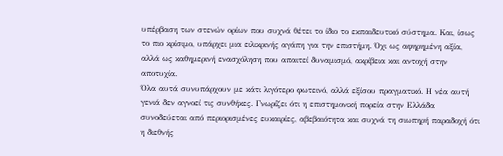υπέρβαση των στενών ορίων που συχνά θέτει το ίδιο το εκπαιδευτικό σύστημα. Και, ίσως το πιο κρίσιμο, υπάρχει μια ειλικρινής αγάπη για την επιστήμη. Όχι ως αφηρημένη αξία, αλλά ως καθημερινή ενασχόληση που απαιτεί δυναμισμό, ακρίβεια και αντοχή στην αποτυχία.
Όλα αυτά συνυπάρχουν με κάτι λιγότερο φωτεινό, αλλά εξίσου πραγματικό. Η νέα αυτή γενιά δεν αγνοεί τις συνθήκες. Γνωρίζει ότι η επιστημονική πορεία στην Ελλάδα συνοδεύεται από περιορισμένες ευκαιρίες, αβεβαιότητα και συχνά τη σιωπηρή παραδοχή ότι η διεθνής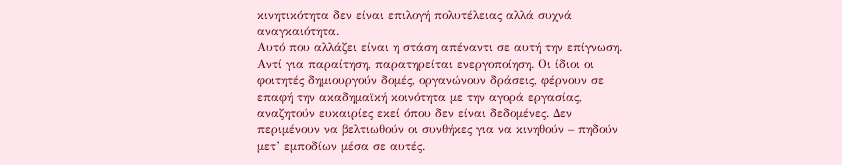κινητικότητα δεν είναι επιλογή πολυτέλειας αλλά συχνά αναγκαιότητα.
Αυτό που αλλάζει είναι η στάση απέναντι σε αυτή την επίγνωση. Αντί για παραίτηση, παρατηρείται ενεργοποίηση. Οι ίδιοι οι φοιτητές δημιουργούν δομές, οργανώνουν δράσεις, φέρνουν σε επαφή την ακαδημαϊκή κοινότητα με την αγορά εργασίας, αναζητούν ευκαιρίες εκεί όπου δεν είναι δεδομένες. Δεν περιμένουν να βελτιωθούν οι συνθήκες για να κινηθούν – πηδούν μετ’ εμποδίων μέσα σε αυτές.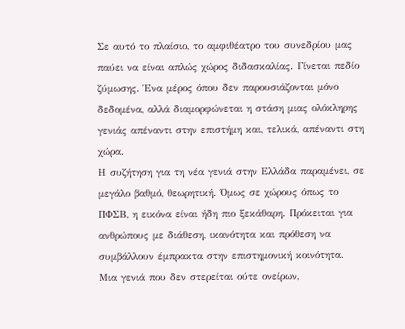Σε αυτό το πλαίσιο, το αμφιθέατρο του συνεδρίου μας παύει να είναι απλώς χώρος διδασκαλίας. Γίνεται πεδίο ζύμωσης. Ένα μέρος όπου δεν παρουσιάζονται μόνο δεδομένα, αλλά διαμορφώνεται η στάση μιας ολόκληρης γενιάς απέναντι στην επιστήμη και, τελικά, απέναντι στη χώρα.
Η συζήτηση για τη νέα γενιά στην Ελλάδα παραμένει, σε μεγάλο βαθμό, θεωρητική. Όμως σε χώρους όπως το ΠΦΣΒ, η εικόνα είναι ήδη πιο ξεκάθαρη. Πρόκειται για ανθρώπους με διάθεση, ικανότητα και πρόθεση να συμβάλλουν έμπρακτα στην επιστημονική κοινότητα. Μια γενιά που δεν στερείται ούτε ονείρων,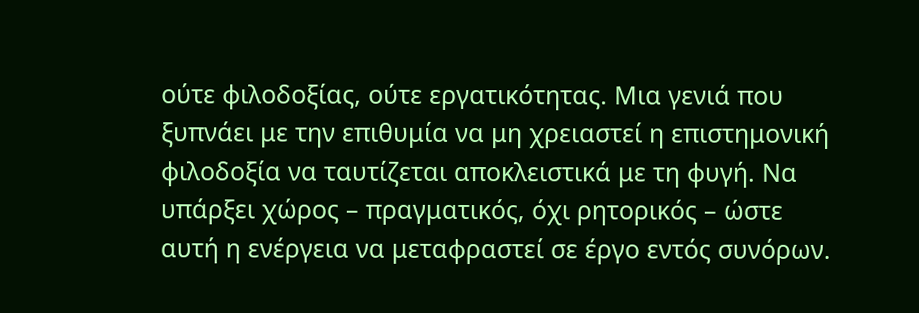ούτε φιλοδοξίας, ούτε εργατικότητας. Μια γενιά που ξυπνάει με την επιθυμία να μη χρειαστεί η επιστημονική φιλοδοξία να ταυτίζεται αποκλειστικά με τη φυγή. Να υπάρξει χώρος – πραγματικός, όχι ρητορικός – ώστε αυτή η ενέργεια να μεταφραστεί σε έργο εντός συνόρων.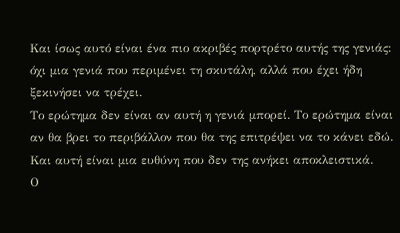Και ίσως αυτό είναι ένα πιο ακριβές πορτρέτο αυτής της γενιάς: όχι μια γενιά που περιμένει τη σκυτάλη, αλλά που έχει ήδη ξεκινήσει να τρέχει.
Το ερώτημα δεν είναι αν αυτή η γενιά μπορεί. Το ερώτημα είναι αν θα βρει το περιβάλλον που θα της επιτρέψει να το κάνει εδώ. Και αυτή είναι μια ευθύνη που δεν της ανήκει αποκλειστικά.
Ο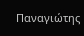Παναγιώτης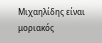Μιχαηλίδης είναι μοριακός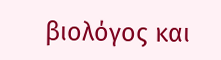βιολόγος και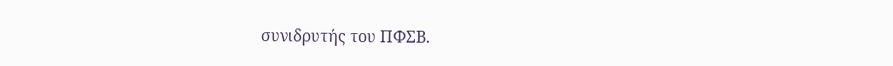συνιδρυτής του ΠΦΣΒ.